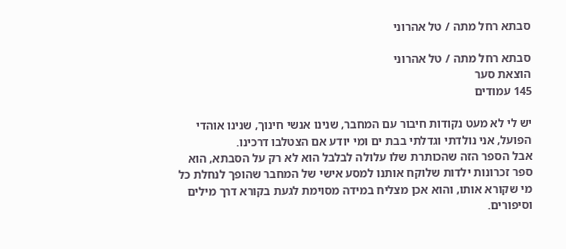סבתא רחל מתה / טל אהרוני

סבתא רחל מתה / טל אהרוני
הוצאת סער
145 עמודים

יש לי לא מעט נקודות חיבור עם המחבר, שנינו אנשי חינוך, שנינו אוהדי הפועל, אני נולדתי וגדלתי בבת ים ומי יודע אם הצטלבו דרכינו.
אבל הספר הזה שהכותרת שלו עלולה לבלבל הוא לא רק על הסבתא, הוא ספר זכרונות ילדות שלוקח אותנו למסע אישי של המחבר שהופך לנחלת כל מי שקורא אותו, והוא אכן מצליח במידה מסוימת לגעת בקורא דרך מילים וסיפורים.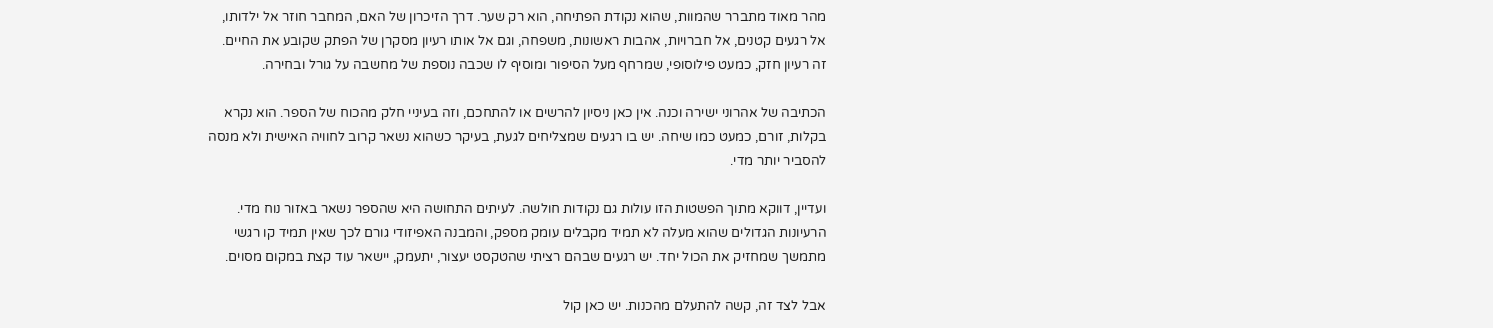מהר מאוד מתברר שהמוות, שהוא נקודת הפתיחה, הוא רק שער. דרך הזיכרון של האם, המחבר חוזר אל ילדותו, אל רגעים קטנים, אל חברויות, אהבות ראשונות, משפחה, וגם אל אותו רעיון מסקרן של הפתק שקובע את החיים. זה רעיון חזק, כמעט פילוסופי, שמרחף מעל הסיפור ומוסיף לו שכבה נוספת של מחשבה על גורל ובחירה.

הכתיבה של אהרוני ישירה וכנה. אין כאן ניסיון להרשים או להתחכם, וזה בעיניי חלק מהכוח של הספר. הוא נקרא בקלות, זורם, כמעט כמו שיחה. יש בו רגעים שמצליחים לגעת, בעיקר כשהוא נשאר קרוב לחוויה האישית ולא מנסה להסביר יותר מדי.

ועדיין, דווקא מתוך הפשטות הזו עולות גם נקודות חולשה. לעיתים התחושה היא שהספר נשאר באזור נוח מדי. הרעיונות הגדולים שהוא מעלה לא תמיד מקבלים עומק מספק, והמבנה האפיזודי גורם לכך שאין תמיד קו רגשי מתמשך שמחזיק את הכול יחד. יש רגעים שבהם רציתי שהטקסט יעצור, יתעמק, יישאר עוד קצת במקום מסוים.

אבל לצד זה, קשה להתעלם מהכנות. יש כאן קול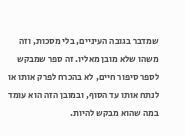שמדבר בגובה העיניים, בלי מסכות, וזה משהו שלא מובן מאליו. זה ספר שמבקש לספר סיפור חיים, לא בהכרח לפרק אותו או לנתח אותו עד הסוף, ובמובן הזה הוא עומד במה שהוא מבקש להיות.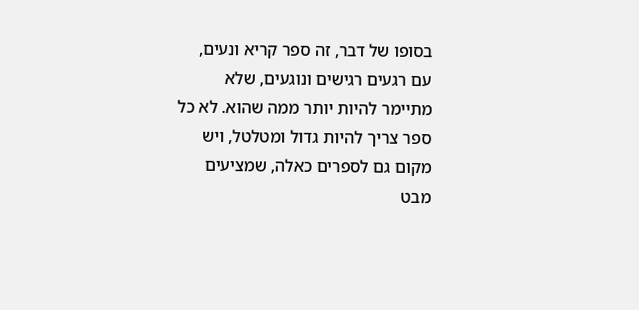בסופו של דבר, זה ספר קריא ונעים, עם רגעים רגישים ונוגעים, שלא מתיימר להיות יותר ממה שהוא. לא כל ספר צריך להיות גדול ומטלטל, ויש מקום גם לספרים כאלה, שמציעים מבט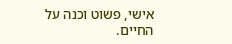אישי, פשוט וכנה על החיים.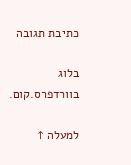כתיבת תגובה

בלוג בוורדפרס.קום.

למעלה ↑